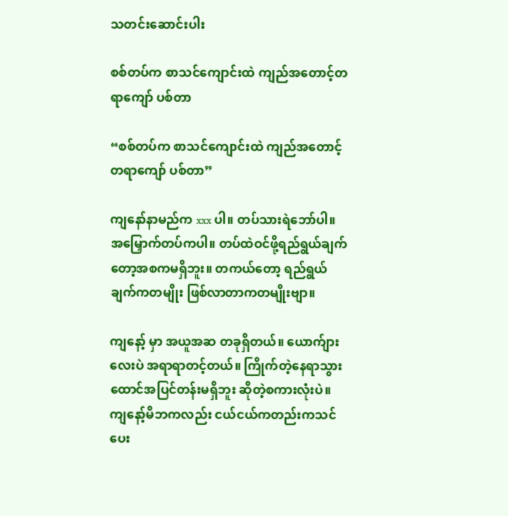သတင်းဆောင်းပါး

စစ်တပ်က စာသင်ကျောင်းထဲ ကျည်အတောင့်တရာကျော် ပစ်တာ

“စစ်တပ်က စာသင်ကျောင်းထဲ ကျည်အတောင့်တရာကျော် ပစ်တာ”

ကျနော်နာမည်က xxx ပါ။ တပ်သားရဲဘော်ပါ။ အမြှောက်တပ်ကပါ။ တပ်ထဲဝင်ဖို့ရည်ရွယ်ချက်တော့အစကမရှိဘူး။ တကယ်တော့ ရည်ရွယ်ချက်ကတမျိုး ဖြစ်လာတာကတမျိုးဗျာ။

ကျနော့် မှာ အယူအဆ တခုရှိတယ်။ ယောက်ျားလေးပဲ အရာရာတင့်တယ်။ ကြိုက်တဲ့နေရာသွား‌ ထောင်အပြင်တန်းမရှိဘူး ဆိုတဲ့စကားလုံးပဲ။ ကျနော့်မိဘကလည်း ငယ်ငယ်ကတည်းကသင်ပေး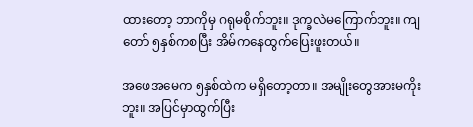ထားတော့ ဘာကိုမှ ဂရုမစိုက်ဘူး။ ဒုက္ခလဲမကြောက်ဘူး။ ကျတော် ၅နှစ်ကစပြီး အိမ်ကနေထွက်ပြေးဖူးတယ်။

အဖေအမေက ၅နှစ်ထဲက မရှိတော့တာ။ အမျိုးတွေအားမကိုးဘူး။ အပြင်မှာထွက်ပြီး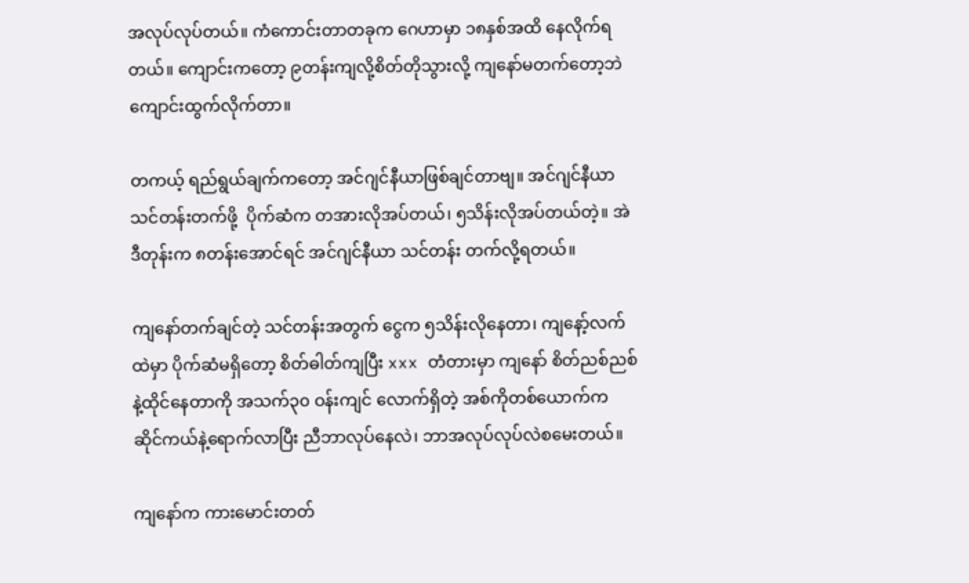အလုပ်လုပ်တယ်။ ကံကောင်းတာတခုက ဂေဟာမှာ ၁၈နှစ်အထိ နေလိုက်ရတယ်။ ကျောင်းကတော့ ၉တန်းကျလို့စိတ်တိုသွားလို့ ကျနော်မတက်တော့ဘဲ ကျောင်းထွက်လိုက်တာ။

တကယ့် ရည်ရွယ်ချက်ကတော့ အင်ဂျင်နီယာဖြစ်ချင်တာဗျ။ အင်ဂျင်နီယာ သင်တန်းတက်ဖို့  ပိုက်ဆံက တအားလိုအပ်တယ်၊ ၅သိန်းလိုအပ်တယ်တဲ့။ အဲဒီတုန်းက ၈တန်းအောင်ရင် အင်ဂျင်နီယာ သင်တန်း တက်လို့ရတယ်။

ကျနော်တက်ချင်တဲ့ သင်တန်းအတွက် ငွေက ၅သိန်းလိုနေတာ၊ ကျနော့်လက်ထဲမှာ ပိုက်ဆံမရှိတော့ စိတ်ဓါတ်ကျပြီး xxx တံတားမှာ ကျနော် စိတ်ညစ်ညစ်နဲ့ထိုင်နေတာကို အသက်၃၀ ဝန်းကျင် လောက်ရှိတဲ့ အစ်ကိုတစ်ယောက်က ဆိုင်ကယ်နဲ့ရောက်လာပြီး ညီဘာလုပ်နေလဲ၊ ဘာအလုပ်လုပ်လဲစမေးတယ်။

ကျနော်က ကားမောင်းတတ်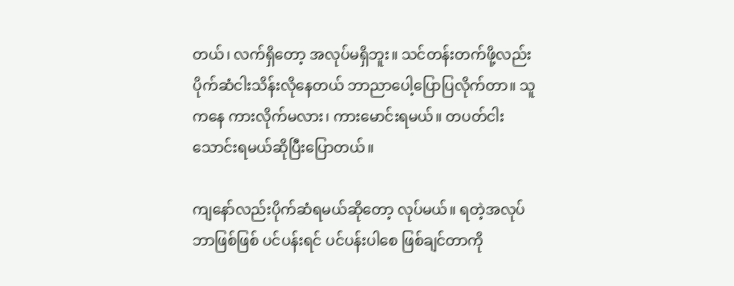တယ်၊ လက်ရှိတော့ အလုပ်မရှိဘူး။ သင်တန်းတက်ဖို့လည်း ပိုက်ဆံငါးသိန်းလိုနေတယ် ဘာညာပေါ့ပြောပြလိုက်တာ။ သူကနေ ကားလိုက်မလား၊ ကားမောင်းရမယ်။ တပတ်ငါးသောင်းရမယ်ဆိုပြီးပြောတယ်။

ကျနော်လည်းပိုက်ဆံရမယ်ဆိုတော့ လုပ်မယ်။ ရတဲ့အလုပ် ဘာဖြစ်ဖြစ် ပင်ပန်းရင် ပင်ပန်းပါစေ ဖြစ်ချင်တာကို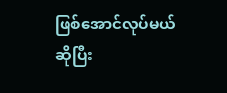ဖြစ်အောင်လုပ်မယ်ဆိုပြီး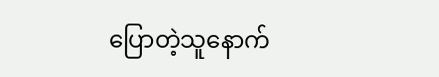ပြောတဲ့သူနောက်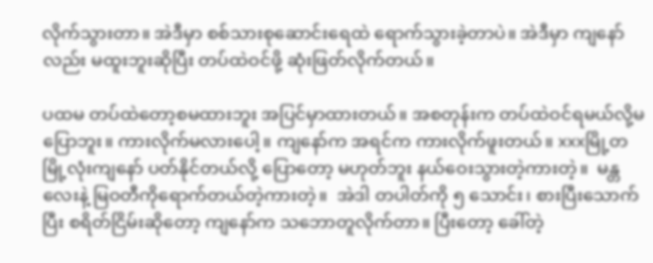လိုက်သွားတာ။ အဲဒီမှာ စစ်သားစုဆောင်းရေထဲ ရောက်သွားခဲ့တာပဲ။ အဲဒီမှာ ကျနော်လည်း မထူးဘူးဆိုပြီး တပ်ထဲဝင်ဖို့ ဆုံးဖြတ်လိုက်တယ်။

ပထမ တပ်ထဲတော့စမထားဘူး အပြင်မှာထားတယ်။ အစတုန်းက တပ်ထဲဝင်ရမယ်လို့မပြောဘူး။ ကားလိုက်မလားပေါ့။ ကျနော်က အရင်က ကားလိုက်ဖူးတယ်။ xxxမြို့တမြို့လုံးကျနော် ပတ်နိုင်တယ်လို့ ‌ပြောတော့ မဟုတ်ဘူး နယ်ဝေးသွားတဲ့ကားတဲ့။  မန္တလေးနဲ့ မြဝတီကိုရောက်တယ်တဲ့ကားတဲ့။  အဲဒါ တပါတ်ကို ၅ သောင်း၊ စားပြီးသောက်ပြီး စရိတ်ငြိမ်းဆိုတော့ ကျနော်က သဘောတူလိုက်တာ။ ပြီးတော့ ခေါ်တဲ့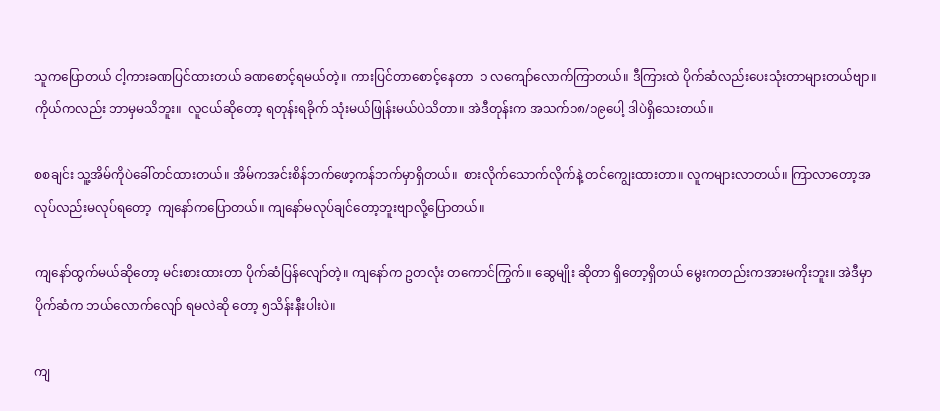သူကပြောတယ် ငါ့ကားခဏပြင်ထားတယ် ခဏစောင့်ရမယ်တဲ့။ ကားပြင်တာစောင့်နေတာ  ၁ လကျော်လောက်ကြာတယ်။ ဒီကြားထဲ ပိုက်ဆံလည်းပေးသုံးတာများတယ်ဗျာ။  ကိုယ်ကလည်း ဘာမှမသိဘူး။  လူငယ်ဆိုတော့ ရတုန်းရခိုက် သုံးမယ်ဖြုန်းမယ်ပဲသိတာ။ အဲဒီတုန်းက အသက်၁၈/၁၉ပေါ့ ဒါပဲရှိသေးတယ်။

စစချင်း သူ့အိမ်ကိုပဲခေါ်တင်ထားတယ်။ အိမ်ကအင်းစိန်ဘက်ဖော့ကန်ဘက်မှာရှိတယ်။  စားလိုက်သောက်လိုက်နဲ့ တင်ကျွေးထားတာ။ လူကများလာတယ်။ ကြာလာတော့အလုပ်လည်းမလုပ်ရတော့  ကျနော်ကပြောတယ်။ ကျနော်မလုပ်ချင်တော့ဘူးဗျာလို့ပြောတယ်။

ကျနော်ထွက်မယ်ဆိုတော့ မင်းစားထားတာ ပိုက်ဆံပြန်လျော်တဲ့။ ကျနော်က ဥတလုံး တကောင်ကြွက်။ ဆွေမျိုး ဆိုတာ ရှိတော့ရှိတယ် မွေးကတည်းကအားမကိုးဘူး။ အဲဒီမှာ ပိုက်ဆံက ဘယ်လောက်လျော် ရမလဲဆို တော့ ၅သိန်းနီးပါးပဲ။

ကျ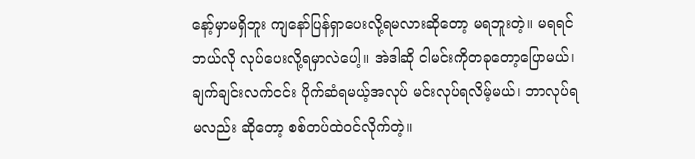နော့်မှာမရှိဘူး ကျနော်ပြန်ရှာပေးလို့ရမလားဆိုတော့ မရဘူးတဲ့။ မရရင်ဘယ်လို လုပ်ပေးလို့ရမှာလဲပေါ့။ အဲဒါဆို ငါမင်းကိုတခုတော့ပြောမယ်၊ ချက်ချင်းလက်ငင်း ပိုက်ဆံရမယ့်အလုပ် မင်းလုပ်ရလိမ့်မယ်၊ ဘာလုပ်ရမလည်း ဆိုတော့ စစ်တပ်ထဲဝင်လိုက်တဲ့။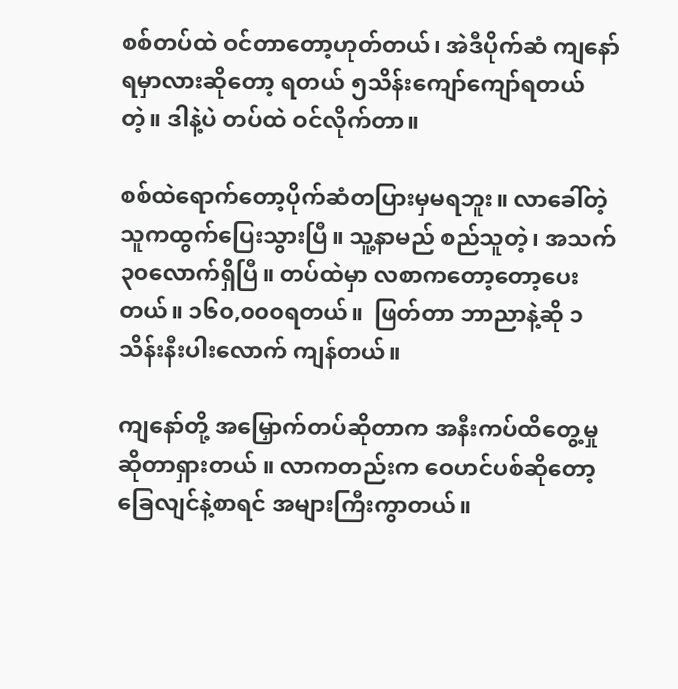စစ်တပ်ထဲ ဝင်တာတော့ဟုတ်တယ်၊ အဲဒီပိုက်ဆံ ကျနော် ရမှာလားဆိုတော့ ရတယ် ၅သိန်းကျော်ကျော်ရတယ်တဲ့။ ဒါနဲ့ပဲ တပ်ထဲ ဝင်လိုက်တာ။

စစ်ထဲရောက်တော့ပိုက်ဆံတပြားမှမရဘူး။ လာခေါ်တဲ့သူကထွက်ပြေးသွားပြီ။ သူ့နာမည် စည်သူတဲ့၊ အသက်၃၀လောက်ရှိပြီ။ တပ်ထဲမှာ လစာကတော့တော့ပေးတယ်။ ၁၆၀,၀၀၀‌ရတယ်။  ဖြတ်တာ ဘာညာနဲ့ဆို ၁သိန်းနီးပါးလောက် ကျန်တယ်။

ကျနော်တို့ အမြှောက်တပ်ဆိုတာက အနီးကပ်ထိတွေ့မှုဆိုတာရှားတယ် ။ လာကတည်းက ဝေဟင်ပစ်ဆိုတော့ ခြေလျင်နဲ့စာရင် အများကြီးကွာတယ်။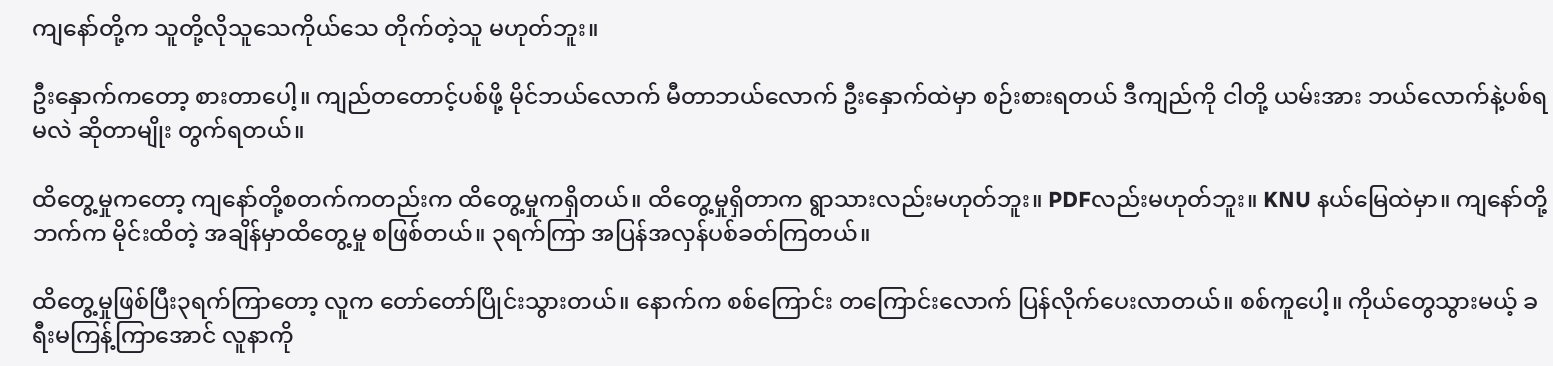ကျနော်တို့က သူတို့လိုသူသေကိုယ်သေ တိုက်တဲ့သူ မဟုတ်ဘူး။

ဦးနှောက်ကတော့ စားတာပေါ့။ ကျည်တတောင့်ပစ်ဖို့ မိုင်ဘယ်လောက် မီတာဘယ်လောက် ဦးနှောက်ထဲမှာ စဉ်းစားရတယ် ဒီကျည်ကို ငါတို့ ယမ်းအား ဘယ်လောက်နဲ့ပစ်ရမလဲ ဆိုတာမျိုး တွက်ရတယ်။

ထိတွေ့မှုကတော့ ကျနော်တို့စတက်ကတည်းက ထိတွေ့မှုကရှိတယ်။ ထိတွေ့မှုရှိတာက ရွာသားလည်းမဟုတ်ဘူး။ PDFလည်းမဟုတ်ဘူး။ KNU နယ်မြေထဲမှာ။ ကျနော်တို့ဘက်က မိုင်းထိတဲ့ အချိန်မှာထိတွေ့မှု စဖြစ်တယ်။ ၃ရက်ကြာ အပြန်အလှန်ပစ်ခတ်ကြတယ်။

ထိတွေ့မှုဖြစ်ပြီး၃ရက်ကြာတော့ လူက တော်တော်ပြိုင်းသွားတယ်။ နောက်က စစ်ကြောင်း တကြောင်းလောက် ပြန်‌လိုက်ပေးလာတယ်။ စစ်ကူ‌ပေါ့။ ကိုယ်တွေသွားမယ့် ခရီးမကြန့်ကြာအောင် လူနာကို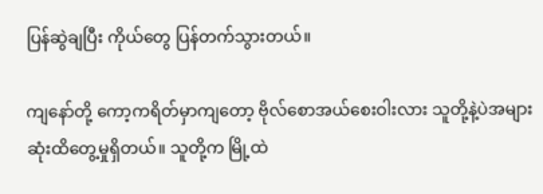ပြန်ဆွဲချပြီး ကိုယ်တွေ ပြန်တက်သွားတယ်။

ကျ‌နော်တို့ ကော့ကရိတ်မှာကျတော့ ဗိုလ်စောအယ်စေးဝါးလား သူတို့နဲ့ပဲအများဆုံးထိတွေ့မှုရှိတယ်။ သူတို့က မြို့ထဲ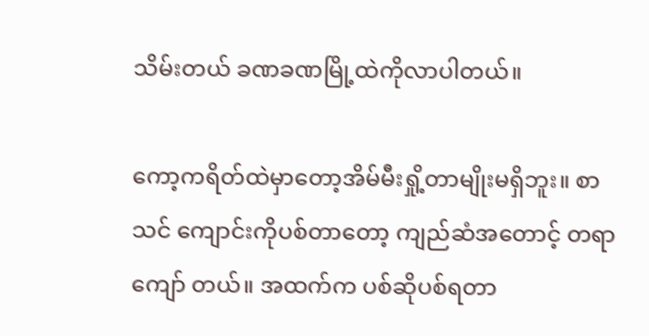သိမ်းတယ် ခဏခဏမြို့ထဲကိုလာပါတယ်။

ကော့ကရိတ်ထဲမှာတော့အိမ်မီးရှို့တာမျိုးမရှိဘူး။ စာသင် ကျောင်းကိုပစ်တာတော့ ကျည်ဆံအတောင့် တရာကျော် တယ်။ အထက်က ပစ်ဆိုပစ်ရတာ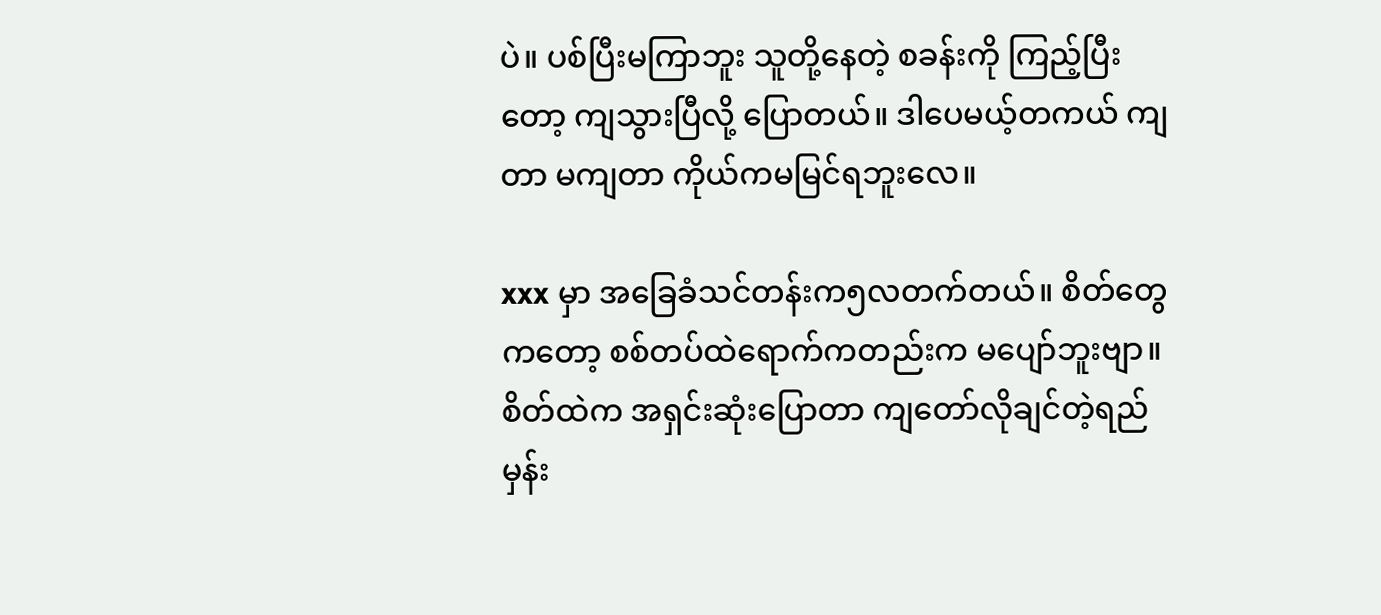ပဲ။ ပစ်ပြီးမကြာဘူး သူတို့နေတဲ့ စခန်းကို ကြည့်ပြီးတော့ ကျသွားပြီလို့ ပြောတယ်။ ဒါပေမယ့်တကယ် ကျတာ မကျတာ ကိုယ်ကမမြင်ရဘူးလေ။

xxx မှာ အခြေခံသင်တန်းက၅လတက်တယ်။ စိတ်တွေကတော့ စစ်တပ်ထဲရောက်ကတည်းက မပျော်ဘူးဗျာ။ စိတ်ထဲက အရှင်းဆုံးပြောတာ ကျတော်လိုချင်တဲ့ရည်မှန်း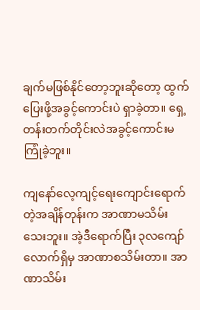ချက်မဖြစ်နိုင်တော့ဘူးဆိုတော့ ထွက်ပြေးဖို့အခွင့်ကောင်းပဲ ရှာခဲ့တာ။ ရှေ့တန်းတက်တိုင်းလဲအခွင့်ကောင်းမကြုံခဲ့ဘူး။

ကျနော်လေ့ကျင့်ရေးကျောင်းရောက်တဲ့အချိန်တုန်းက အာဏာမသိမ်းသေးဘူး။ အဲ့ဒီရောက်ပြီး ၃လကျော် လောက်ရှိမှ အာဏာစသိမ်းတာ။ အာဏာသိမ်း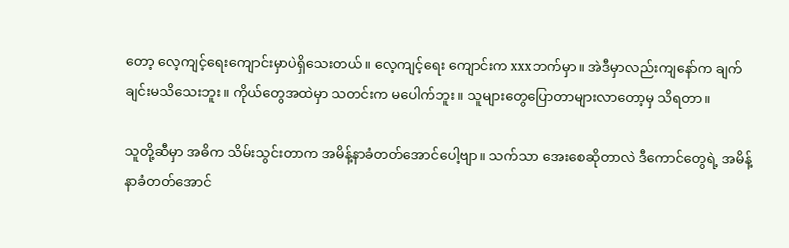တော့ လေ့ကျင့်ရေးကျောင်းမှာပဲရှိသေးတယ်။ လေ့ကျင့်ရေး ကျောင်းက xxxဘက်မှာ။ အဲဒီမှာလည်းကျနော်က ချက်ချင်းမသိသေးဘူး။ ကိုယ်တွေအထဲမှာ သတင်းက မပေါက်ဘူး။ သူများတွေပြောတာများလာတော့မှ သိရတာ။

သူတို့ဆီမှာ အဓိက သိမ်းသွင်းတာက အမိန့်နာခံတတ်အောင်ပေါ့ဗျာ။ သက်သာ အေးစေဆိုတာလဲ ဒီကောင်တွေရဲ့ အမိန့်နာခံတတ်အောင်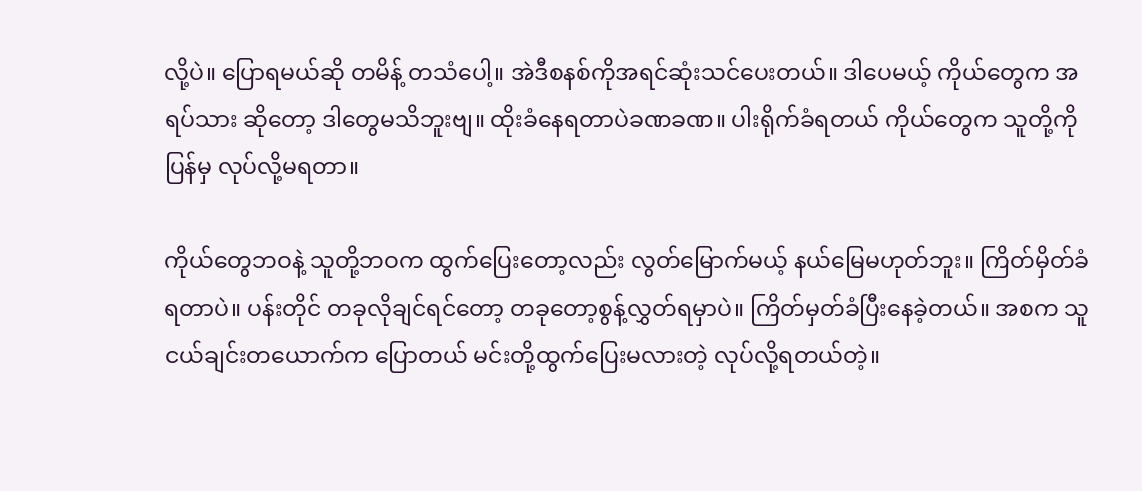လို့ပဲ။ ပြောရမယ်ဆို တမိန့် တသံပေါ့။ အဲဒီစနစ်ကိုအရင်ဆုံးသင်ပေးတယ်။ ဒါပေမယ့် ကိုယ်တွေက အရပ်သား ဆိုတော့ ဒါတွေမသိဘူးဗျ။ ထိုးခံနေရတာပဲခဏခဏ။ ပါးရိုက်ခံရတယ် ကိုယ်တွေက သူတို့ကို ပြန်မှ လုပ်လို့မရတာ။

ကိုယ်တွေဘဝနဲ့ သူတို့ဘဝက ထွက်ပြေးတော့လည်း လွတ်မြောက်မယ့် နယ်မြေမဟုတ်ဘူး။ ကြိတ်မှိတ်ခံရတာပဲ။ ပန်းတိုင် တခုလိုချင်ရင်တော့ တခုတော့စွန့်လွှတ်ရမှာပဲ။ ကြိတ်မှတ်ခံပြီးနေခဲ့တယ်။ အစက သူငယ်ချင်းတယောက်က ပြောတယ် မင်းတို့ထွက်ပြေးမလားတဲ့ လုပ်လို့ရတယ်တဲ့။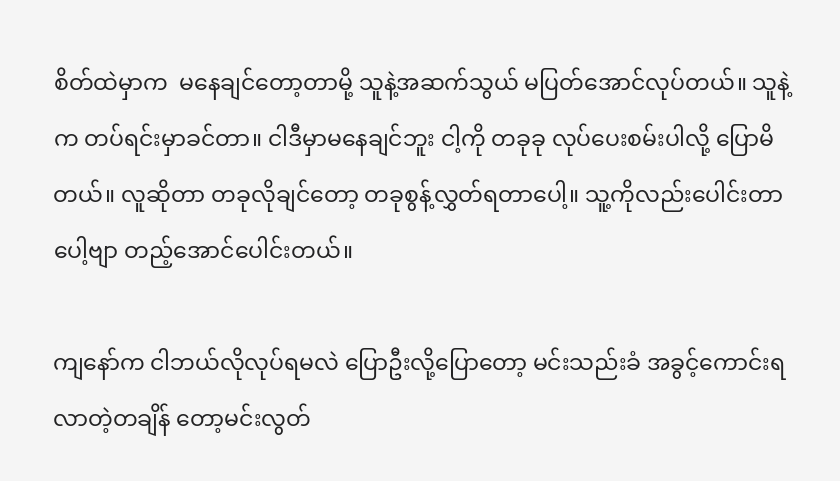စိတ်ထဲမှာက  မနေချင်တော့တာမို့ သူနဲ့အဆက်သွယ် မပြတ်အောင်လုပ်တယ်။ သူနဲ့က တပ်ရင်းမှာခင်တာ။ ငါဒီမှာမနေချင်ဘူး ငါ့ကို တခုခု လုပ်ပေးစမ်းပါလို့ ပြောမိတယ်။ လူဆိုတာ တခုလိုချင်တော့ တခုစွန့်လွှတ်ရတာပေါ့။ သူ့ကိုလည်းပေါင်းတာပေါ့ဗျာ တည့်အောင်ပေါင်းတယ်။

ကျနော်က ငါဘယ်လိုလုပ်ရမလဲ ပြောဦးလို့ပြောတော့ မင်းသည်းခံ အခွင့်ကောင်းရလာတဲ့တချိန် တော့မင်းလွတ်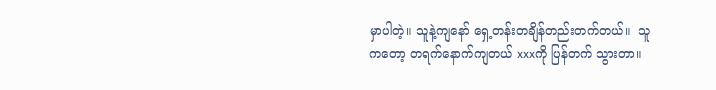မှာပါတဲ့။ သူနဲ့ကျနော် ရှေ့တန်းတချိန်တည်းတက်တယ်။  သူကတော့ တရက်နောက်ကျတယ် xxxကို ပြန်တက် သွားတာ။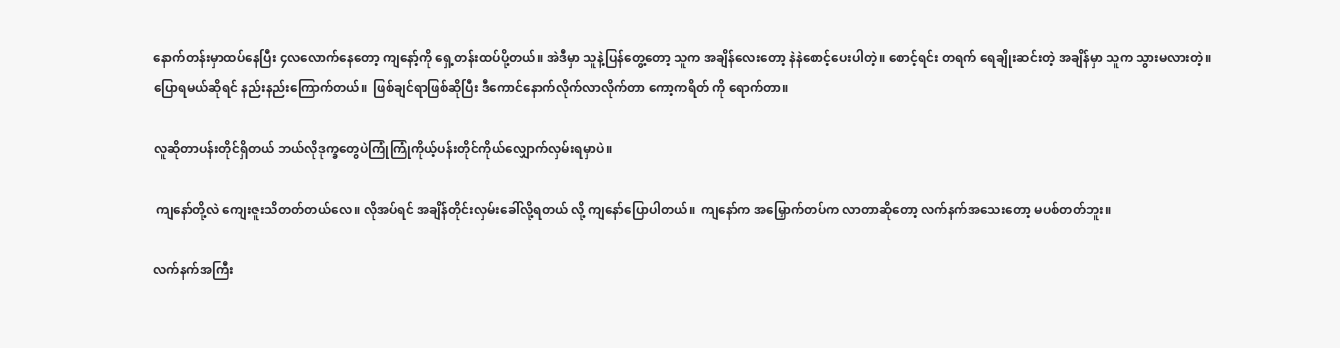နောက်တန်းမှာထပ်နေပြီး ၄လလောက်နေတော့ ကျနော့်ကို ရှေ့တန်းထပ်ပို့တယ်။ အဲဒီမှာ သူနဲ့ပြန်တွေ့တော့ သူက အချိန်လေးတော့ နဲနဲစောင့်ပေးပါတဲ့။ စောင့်ရင်း တရက် ရေချိုးဆင်းတဲ့ အချိန်မှာ သူက သွားမလားတဲ့။ ပြောရမယ်ဆိုရင် နည်းနည်းကြောက်တယ်။  ဖြစ်ချင်ရာဖြစ်ဆိုပြီး ဒီကောင်နောက်လိုက်လာလိုက်တာ ကော့ကရိတ် ကို ရောက်တာ။

လူဆိုတာပန်းတိုင်ရှိတယ် ဘယ်လိုဒုက္ခတွေပဲကြုံကြုံကိုယ့်ပန်းတိုင်ကိုယ်လျှောက်လှမ်းရမှာပဲ။

 ကျနော်တို့လဲ ကျေးဇူးသိတတ်တယ်လေ။ လိုအပ်ရင် အချိန်တိုင်းလှမ်းခေါ်လို့ရတယ် လို့ ကျနော်ပြောပါတယ်။  ကျနော်က အမြှောက်တပ်က လာတာဆိုတော့ လက်နက်အသေးတော့ မပစ်တတ်ဘူး။

လက်နက်အကြီး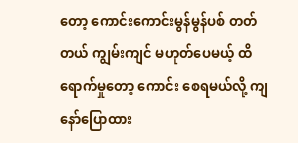တော့ ကောင်းကောင်းမွန်မွန်ပစ် တတ်တယ် ကျွမ်းကျင် မဟုတ်ပေမယ့် ထိရောက်မှုတော့ ကောင်း စေရမယ်လို့ ကျနော်ပြောထား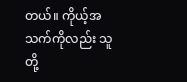တယ်။ ကိုယ့်အသက်ကိုလည်း သူတို့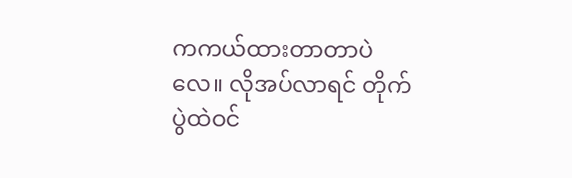ကကယ်ထားတာတာပဲလေ။ လိုအပ်လာရင် တိုက်ပွဲထဲဝင်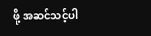ဖို့ အဆင်သင့်ပါ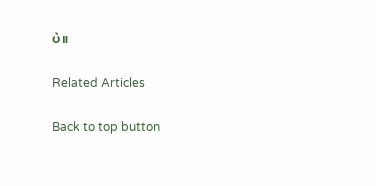ပဲ။

Related Articles

Back to top button